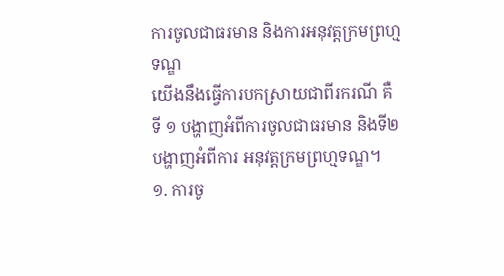ការចូលជាធរមាន និងការអនុវត្តក្រមព្រហ្មទណ្ឌ
យើងនឹងធ្វើការបកស្រាយជាពីរករណី គឺ ទី ១ បង្ហាញអំពីការចូលជាធរមាន និងទី២ បង្ហាញអំពីការ អនុវត្តក្រមព្រហ្មទណ្ឌ។
១. ការចូ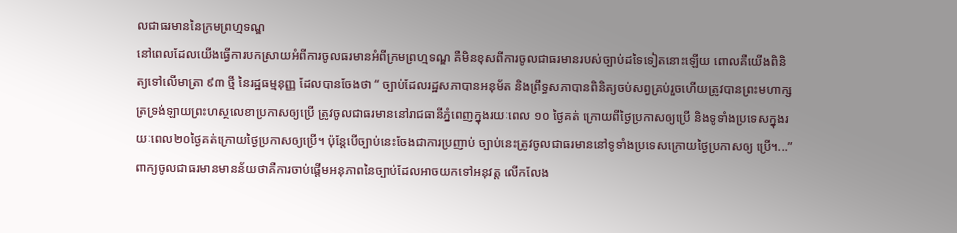លជាធរមាននៃក្រមព្រហ្មទណ្ឌ
នៅពេលដែលយើងធ្វើការបកស្រាយអំពីការចូលធរមានអំពីក្រមព្រហ្មទណ្ឌ គឺមិនខុសពីការចូលជាធរមានរបស់ច្បាប់ដទៃទៀតនោះឡើយ ពោលគឺយើងពិនិត្យទៅលើមាត្រា ៩៣ ថ្មី នៃរដ្ឋធម្មនុញ្ញ ដែលបានចែងថា “ ច្បាប់ដែលរដ្ឋសភាបានអនុម័ត និងព្រឹទ្ធសភាបានពិនិត្យចប់សព្វគ្រប់រួចហើយត្រូវបានព្រះមហាក្សត្រទ្រង់ឡាយព្រះហស្ថលេខាប្រកាសឲ្យប្រើ ត្រូវចូលជាធរមាននៅរាជធានីភ្នំពេញក្នុងរយៈពេល ១០ ថ្ងៃគត់ ក្រោយពីថ្ងៃប្រកាសឲ្យប្រើ និងទូទាំងប្រទេសក្នុងរយៈពេល២០ថ្ងៃគត់ក្រោយថ្ងៃប្រកាសឲ្យប្រើ។ ប៉ុន្តែបើច្បាប់នេះចែងជាការប្រញាប់ ច្បាប់នេះត្រូវចូលជាធរមាននៅទូទាំងប្រទេសក្រោយថ្ងៃប្រកាសឲ្យ ប្រើ។...” ពាក្យចូលជាធរមានមានន័យថាគឺការចាប់ផ្តើមអនុភាពនៃច្បាប់ដែលអាចយកទៅអនុវត្ត លើកលែង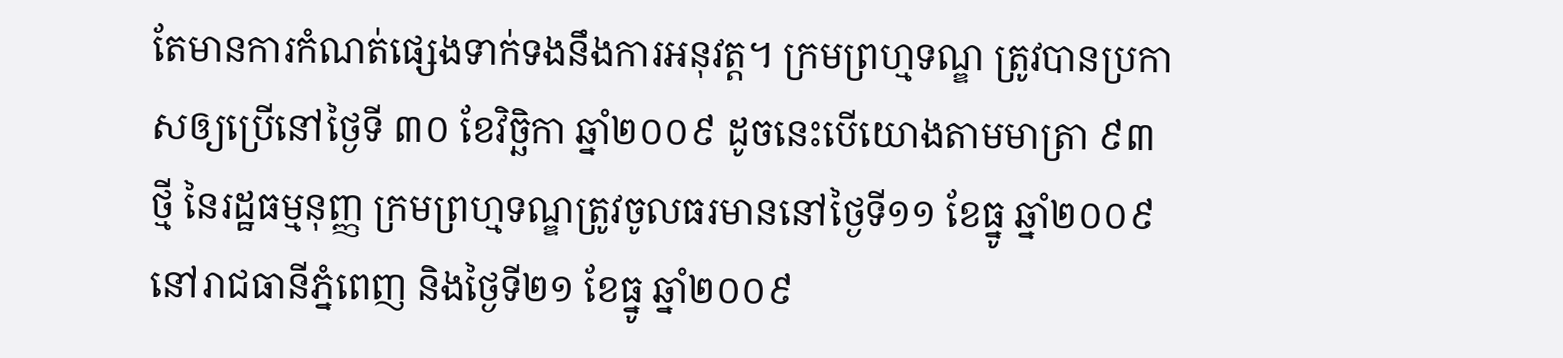តែមានការកំណត់ផ្សេងទាក់ទងនឹងការអនុវត្ត។ ក្រមព្រហ្មទណ្ឌ ត្រូវបានប្រកាសឲ្យប្រើនៅថ្ងៃទី ៣០ ខែវិច្ឆិកា ឆ្នាំ២០០៩ ដូចនេះបើយោងតាមមាត្រា ៩៣ ថ្មី នៃរដ្ឋធម្មនុញ្ញ ក្រមព្រហ្មទណ្ឌត្រូវចូលធរមាននៅថ្ងៃទី១១ ខែធ្នូ ឆ្នាំ២០០៩ នៅរាជធានីភ្នំពេញ និងថ្ងៃទី២១ ខែធ្នូ ឆ្នាំ២០០៩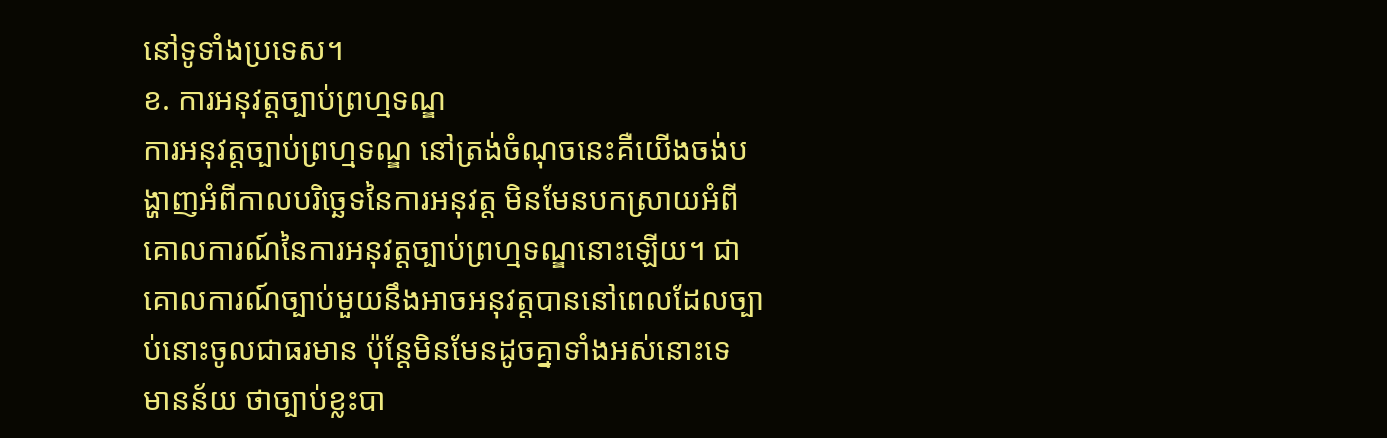នៅទូទាំងប្រទេស។
ខ. ការអនុវត្តច្បាប់ព្រហ្មទណ្ឌ
ការអនុវត្តច្បាប់ព្រហ្មទណ្ឌ នៅត្រង់ចំណុចនេះគឺយើងចង់បង្ហាញអំពីកាលបរិច្ឆេទនៃការអនុវត្ត មិនមែនបកស្រាយអំពីគោលការណ៍នៃការអនុវត្តច្បាប់ព្រហ្មទណ្ឌនោះឡើយ។ ជាគោលការណ៍ច្បាប់មួយនឹងអាចអនុវត្តបាននៅពេលដែលច្បាប់នោះចូលជាធរមាន ប៉ុន្តែមិនមែនដូចគ្នាទាំងអស់នោះទេ មានន័យ ថាច្បាប់ខ្លះបា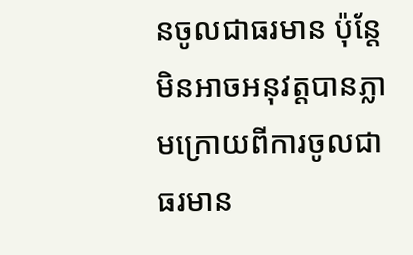នចូលជាធរមាន ប៉ុន្តែមិនអាចអនុវត្តបានភ្លាមក្រោយពីការចូលជាធរមាន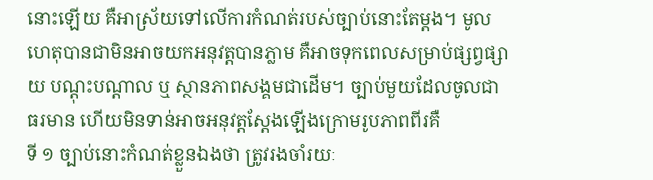នោះឡើយ គឺអាស្រ័យទៅលើការកំណត់របស់ច្បាប់នោះតែម្តង។ មូលហេតុបានជាមិនអាចយកអនុវត្តបានភ្លាម គឺអាចទុកពេលសម្រាប់ផ្សព្វផ្សាយ បណ្តុះបណ្តាល ឬ ស្ថានភាពសង្គមជាដើម។ ច្បាប់មួយដែលចូលជាធរមាន ហើយមិនទាន់អាចអនុវត្តស្តែងឡើងក្រោមរូបភាពពីរគឺ
ទី ១ ច្បាប់នោះកំណត់ខ្លួនឯងថា ត្រូវរងចាំរយៈ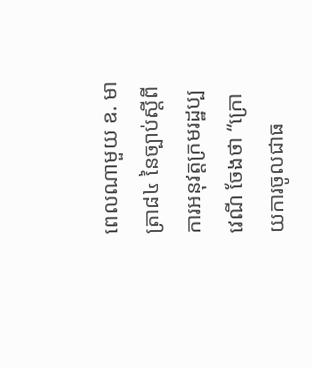ពេលណាមួយ ឧ. មាត្រា៨៤ នៃច្បាប់ស្តីពីការអនុវត្តក្រមរដ្ឋប្បវេណី ចែងថា “ក្រោយការចូលជាធ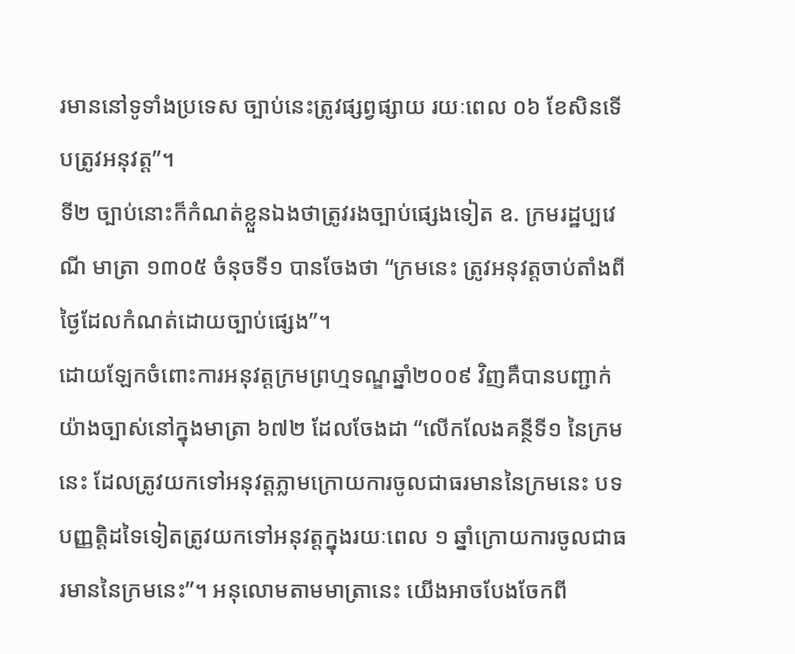រមាននៅទូទាំងប្រទេស ច្បាប់នេះត្រូវផ្សព្វផ្សាយ រយៈពេល ០៦ ខែសិនទើបត្រូវអនុវត្ត”។
ទី២ ច្បាប់នោះក៏កំណត់ខ្លួនឯងថាត្រូវរងច្បាប់ផ្សេងទៀត ឧ. ក្រមរដ្ឋប្បវេណី មាត្រា ១៣០៥ ចំនុចទី១ បានចែងថា “ក្រមនេះ ត្រូវអនុវត្តចាប់តាំងពីថ្ងៃដែលកំណត់ដោយច្បាប់ផ្សេង”។
ដោយឡែកចំពោះការអនុវត្តក្រមព្រហ្មទណ្ឌឆ្នាំ២០០៩ វិញគឺបានបញ្ជាក់យ៉ាងច្បាស់នៅក្នុងមាត្រា ៦៧២ ដែលចែងដា “លើកលែងគន្ថីទី១ នៃក្រមនេះ ដែលត្រូវយកទៅអនុវត្តភ្លាមក្រោយការចូលជាធរមាននៃក្រមនេះ បទបញ្ញត្តិដទៃទៀតត្រូវយកទៅអនុវត្តក្នុងរយៈពេល ១ ឆ្នាំក្រោយការចូលជាធរមាននៃក្រមនេះ”។ អនុលោមតាមមាត្រានេះ យើងអាចបែងចែកពី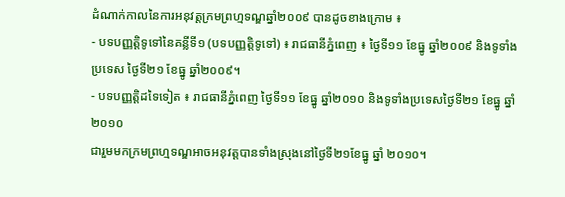ដំណាក់កាលនៃការអនុវត្តក្រមព្រហ្មទណ្ឌឆ្នាំ២០០៩ បានដូចខាងក្រោម ៖
- បទបញ្ញត្តិទូទៅនៃគន្លីទី១ (បទបញ្ញត្តិទូទៅ) ៖ រាជធានីភ្នំពេញ ៖ ថ្ងៃទី១១ ខែធ្នូ ឆ្នាំ២០០៩ និងទូទាំងប្រទេស ថ្ងៃទី២១ ខែធ្នូ ឆ្នាំ២០០៩។
- បទបញ្ញត្តិដទៃទៀត ៖ រាជធានីភ្នំពេញ ថ្ងៃទី១១ ខែធ្នូ ឆ្នាំ២០១០ និងទូទាំងប្រទេសថ្ងៃទី២១ ខែធ្នូ ឆ្នាំ២០១០
ជារួមមកក្រមព្រហ្មទណ្ឌអាចអនុវត្តបានទាំងស្រុងនៅថ្ងៃទី២១ខែធ្នូ ឆ្នាំ ២០១០។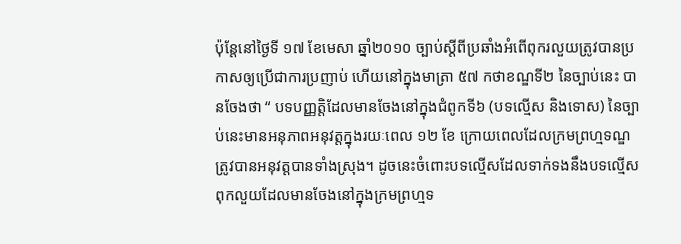ប៉ុន្តែនៅថ្ងៃទី ១៧ ខែមេសា ឆ្នាំ២០១០ ច្បាប់ស្តីពីប្រឆាំងអំពើពុករលួយត្រូវបានប្រកាសឲ្យប្រើជាការប្រញាប់ ហើយនៅក្នុងមាត្រា ៥៧ កថាខណ្ឌទី២ នៃច្បាប់នេះ បានចែងថា “ បទបញ្ញត្តិដែលមានចែងនៅក្នុងជំពូកទី៦ (បទល្មើស និងទោស) នៃច្បាប់នេះមានអនុភាពអនុវត្តក្នុងរយៈពេល ១២ ខែ ក្រោយពេលដែលក្រមព្រហ្មទណ្ឌត្រូវបានអនុវត្តបានទាំងស្រុង។ ដូចនេះចំពោះបទល្មើសដែលទាក់ទងនឹងបទល្មើសពុកលួយដែលមានចែងនៅក្នុងក្រមព្រហ្មទ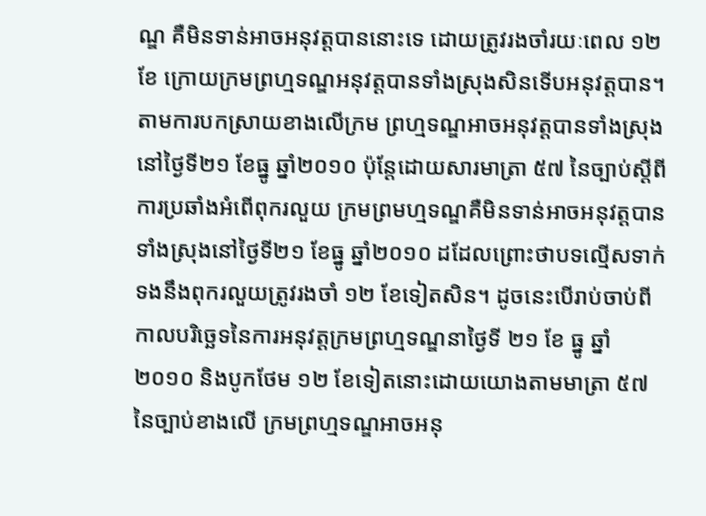ណ្ឌ គឺមិនទាន់អាចអនុវត្តបាននោះទេ ដោយត្រូវរងចាំរយៈពេល ១២ ខែ ក្រោយក្រមព្រហ្មទណ្ឌអនុវត្តបានទាំងស្រុងសិនទើបអនុវត្តបាន។ តាមការបកស្រាយខាងលើក្រម ព្រហ្មទណ្ឌអាចអនុវត្តបានទាំងស្រុងនៅថ្ងៃទី២១ ខែធ្នូ ឆ្នាំ២០១០ ប៉ុន្តែដោយសារមាត្រា ៥៧ នៃច្បាប់ស្តីពីការប្រឆាំងអំពើពុករលួយ ក្រមព្រមហ្មទណ្ឌគឺមិនទាន់អាចអនុវត្តបានទាំងស្រុងនៅថ្ងៃទី២១ ខែធ្នូ ឆ្នាំ២០១០ ដដែលព្រោះថាបទល្មើសទាក់ទងនឹងពុករលួយត្រូវរងចាំ ១២ ខែទៀតសិន។ ដូចនេះបើរាប់ចាប់ពីកាលបរិច្ឆេទនៃការអនុវត្តក្រមព្រហ្មទណ្ឌនាថ្ងៃទី ២១ ខែ ធ្នូ ឆ្នាំ២០១០ និងបូកថែម ១២ ខែទៀតនោះដោយយោងតាមមាត្រា ៥៧ នៃច្បាប់ខាងលើ ក្រមព្រហ្មទណ្ឌអាចអនុ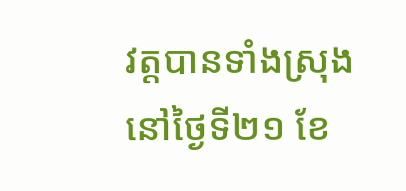វត្តបានទាំងស្រុងនៅថ្ងៃទី២១ ខែ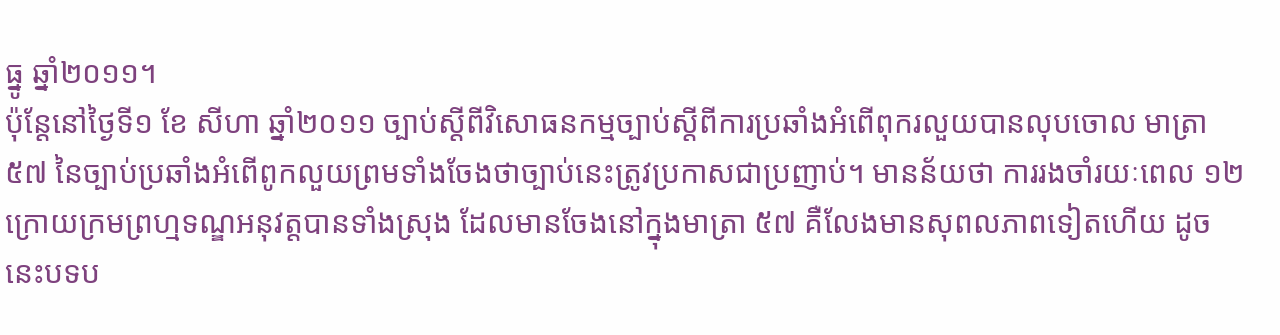ធ្នូ ឆ្នាំ២០១១។
ប៉ុន្តែនៅថ្ងៃទី១ ខែ សីហា ឆ្នាំ២០១១ ច្បាប់ស្តីពីវិសោធនកម្មច្បាប់ស្តីពីការប្រឆាំងអំពើពុករលួយបានលុបចោល មាត្រា ៥៧ នៃច្បាប់ប្រឆាំងអំពើពូកលួយព្រមទាំងចែងថាច្បាប់នេះត្រូវប្រកាសជាប្រញាប់។ មានន័យថា ការរងចាំរយៈពេល ១២ ក្រោយក្រមព្រហ្មទណ្ឌអនុវត្តបានទាំងស្រុង ដែលមានចែងនៅក្នុងមាត្រា ៥៧ គឺលែងមានសុពលភាពទៀតហើយ ដូចនេះបទប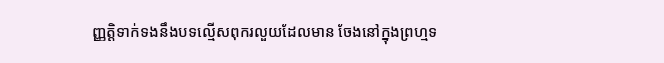ញ្ញត្តិទាក់ទងនឹងបទល្មើសពុករលួយដែលមាន ចែងនៅក្នុងព្រហ្មទ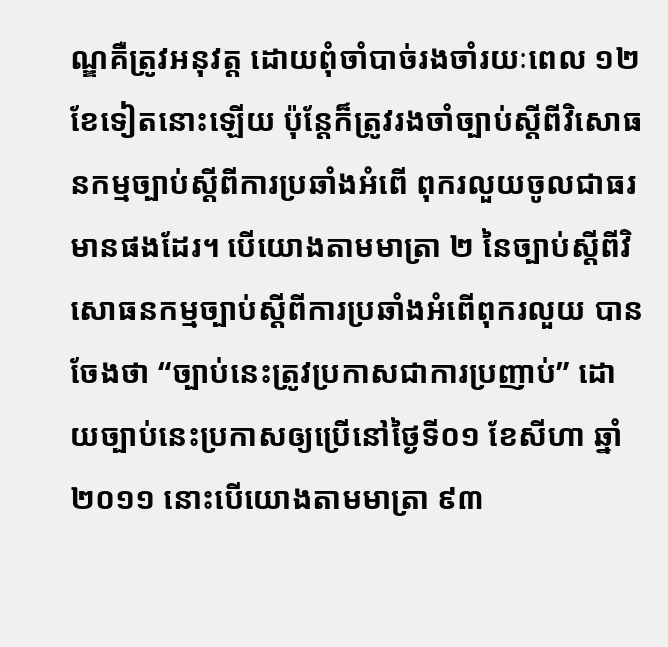ណ្ឌគឺត្រូវអនុវត្ត ដោយពុំចាំបាច់រងចាំរយៈពេល ១២ ខែទៀតនោះឡើយ ប៉ុន្តែក៏ត្រូវរងចាំច្បាប់ស្តីពីវិសោធនកម្មច្បាប់ស្តីពីការប្រឆាំងអំពើ ពុករលួយចូលជាធរមានផងដែរ។ បើយោងតាមមាត្រា ២ នៃច្បាប់ស្តីពីវិសោធនកម្មច្បាប់ស្តីពីការប្រឆាំងអំពើពុករលួយ បានចែងថា “ច្បាប់នេះត្រូវប្រកាសជាការប្រញាប់” ដោយច្បាប់នេះប្រកាសឲ្យប្រើនៅថ្ងៃទី០១ ខែសីហា ឆ្នាំ២០១១ នោះបើយោងតាមមាត្រា ៩៣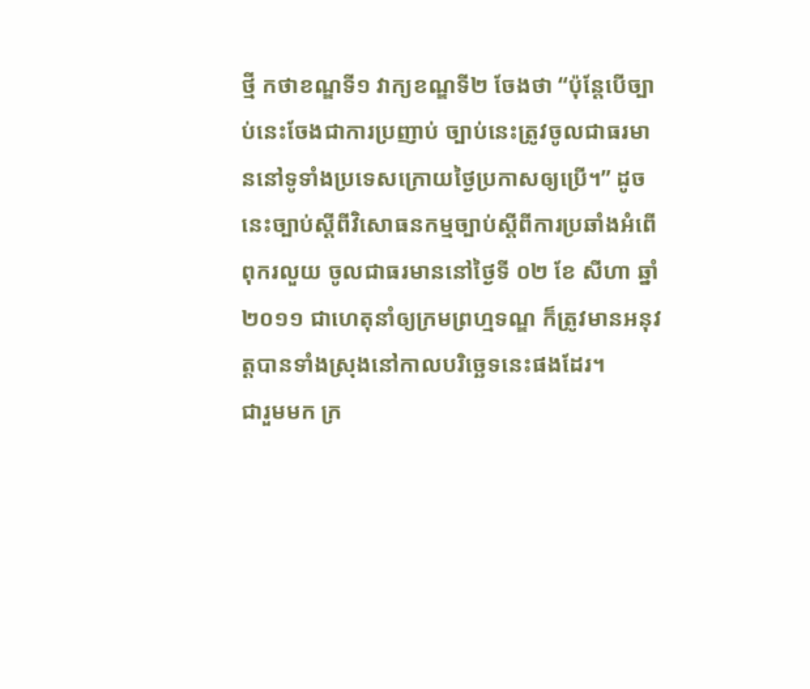ថ្មី កថាខណ្ឌទី១ វាក្យខណ្ឌទី២ ចែងថា “ប៉ុន្តែបើច្បាប់នេះចែងជាការប្រញាប់ ច្បាប់នេះត្រូវចូលជាធរមាននៅទូទាំងប្រទេសក្រោយថ្ងៃប្រកាសឲ្យប្រើ។” ដូចនេះច្បាប់ស្តីពីវិសោធនកម្មច្បាប់ស្តីពីការប្រឆាំងអំពើពុករលួយ ចូលជាធរមាននៅថ្ងៃទី ០២ ខែ សីហា ឆ្នាំ២០១១ ជាហេតុនាំឲ្យក្រមព្រហ្មទណ្ឌ ក៏ត្រូវមានអនុវត្តបានទាំងស្រុងនៅកាលបរិច្ឆេទនេះផងដែរ។
ជារួមមក ក្រ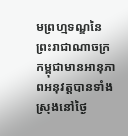មព្រហ្មទណ្ឌនៃព្រះរាជាណាចក្រកម្ពុជាមានអានុភាពអនុវត្តបានទាំង ស្រុងនៅថ្ងៃ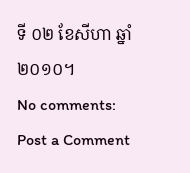ទី ០២ ខែសីហា ឆ្នាំ២០១០។
No comments:
Post a Comment